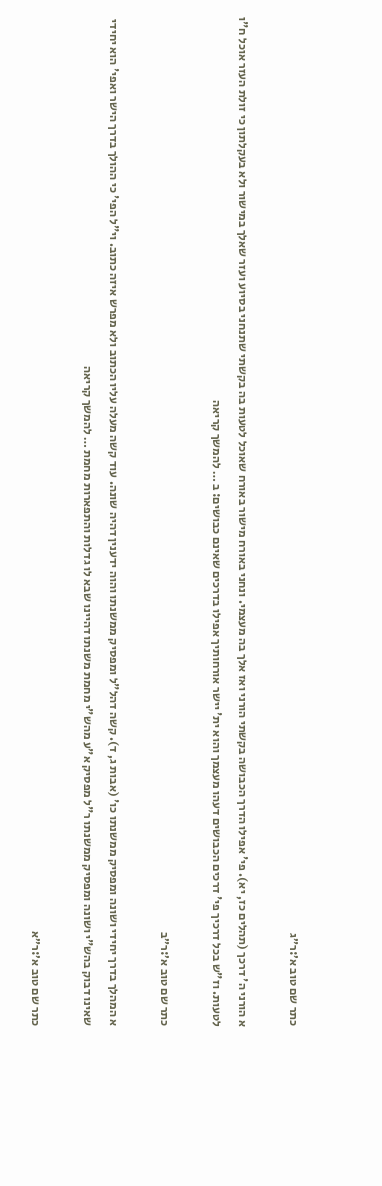כתר שם טוב א׳:ר״ג

א הורני ה' דרכך (תהלים כז, יא). פי' אפילו הדרך הכבושה בקשתי הורני ואז אלך בה מעצמי. ונחני באורח מישור באורח שאוכל לטעות בה בקשתי שתנחני בסיוע ועזר שאלך במישור ולא בעקלתון כי זולת העזר אוכל ח"ו לטעות. וז"ש בכל דרכיך פי' דרכים הכבושים דעהו מעצמך והוא ית' יישר אורחותיך אפילו בדרכים שאינם כבושים: ב … להמשך קריאה

כתר שם טוב א׳:ר״ב

א המהלך בדרך יחידי ושונה ומפסיק ממשנתו כו' (אבות ג, ד). קשה דהל"ל ומפסיק ממשנתו והוה ידענין דהיה שונה. עוד קשה מעלה עליו הכתוב ולא מפרש איזה כתוב. וי"ל הפי' כי ההולך בדרך הישר ואפי' הוא יחידי שאינו דבוק בהש"י ושונה ומפסיק ממשנתו ר"ל מפסיק א"ע מהש"י מחמת משנתו דהיינו שבא לו גדלות והתפארות מחמת … להמשך קריאה

כתר שם טוב א׳:ר״א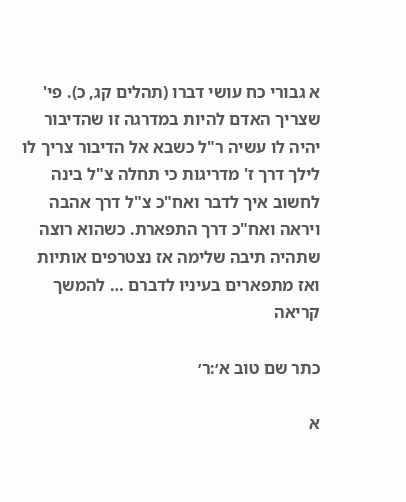א גבורי כח עושי דברו (תהלים קג, כ). פי' שצריך האדם להיות במדרגה זו שהדיבור יהיה לו עשיה ר"ל כשבא אל הדיבור צריך לו לילך דרך ז' מדריגות כי תחלה צ"ל בינה לחשוב איך לדבר ואח"כ צ"ל דרך אהבה ויראה ואח"כ דרך התפארת. כשהוא רוצה שתהיה תיבה שלימה אז נצטרפים אותיות ואז מתפארים בעיניו לדברם … להמשך קריאה

כתר שם טוב א׳:ר׳

א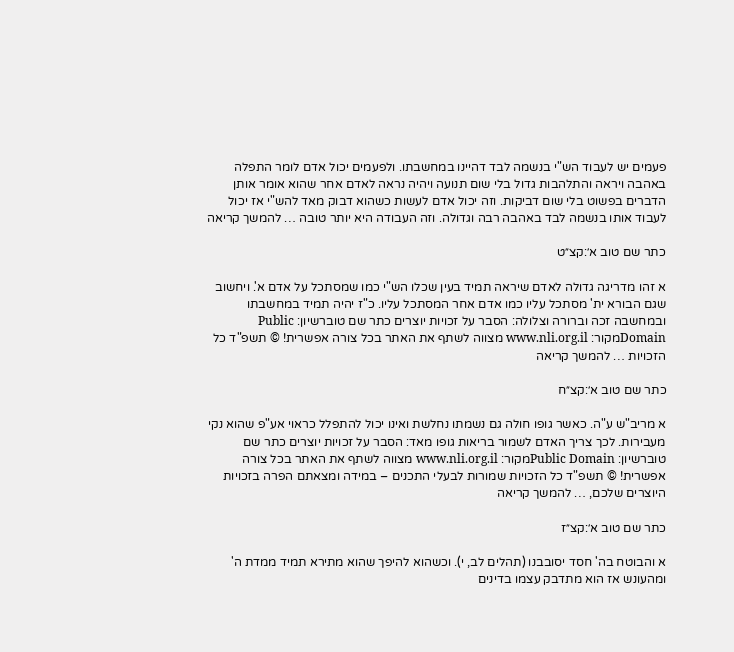פעמים יש לעבוד הש"י בנשמה לבד דהיינו במחשבתו. ולפעמים יכול אדם לומר התפלה באהבה ויראה והתלהבות גדול בלי שום תנועה ויהיה נראה לאדם אחר שהוא אומר אותן הדברים בפשוט בלי שום דביקות. וזה יכול אדם לעשות כשהוא דבוק מאד להש"י אז יכול לעבוד אותו בנשמה לבד באהבה רבה וגדולה. וזה העבודה היא יותר טובה … להמשך קריאה

כתר שם טוב א׳:קצ״ט

א זהו מדריגה גדולה לאדם שיראה תמיד בעין שכלו הש"י כמו שמסתכל על אדם א'. ויחשוב שגם הבורא ית' מסתכל עליו כמו אדם אחר המסתכל עליו. כ"ז יהיה תמיד במחשבתו ובמחשבה זכה וברורה וצלולה: הסבר על זכויות יוצרים כתר שם טוברשיון: Public Domainמקור: www.nli.org.il מצווה לשתף את האתר בכל צורה אפשרית! © תשפ"ד כל הזכויות … להמשך קריאה

כתר שם טוב א׳:קצ״ח

א מריב"ש ע"ה. כאשר גופו חולה גם נשמתו נחלשת ואינו יכול להתפלל כראוי אע"פ שהוא נקי מעבירות. לכך צריך האדם לשמור בריאות גופו מאד: הסבר על זכויות יוצרים כתר שם טוברשיון: Public Domainמקור: www.nli.org.il מצווה לשתף את האתר בכל צורה אפשרית! © תשפ"ד כל הזכויות שמורות לבעלי התכנים – במידה ומצאתם הפרה בזכויות היוצרים שלכם, … להמשך קריאה

כתר שם טוב א׳:קצ״ז

א והבוטח בה' חסד יסובבנו (תהלים לב, י). וכשהוא להיפך שהוא מתירא תמיד ממדת ה' ומהעונש אז הוא מתדבק עצמו בדינים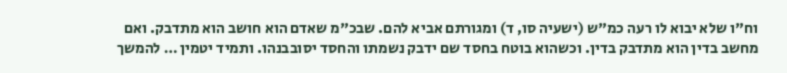וח"ו שלא יבוא לו רעה כמ"ש (ישעיה סו, ד) ומגורתם אביא להם. שבכ"מ שאדם הוא חושב הוא מתדבק. ואם מחשב בדין הוא מתדבק בדין. וכשהוא בוטח בחסד שם ידבק נשמתו והחסד יסובבנהו. ותמיד יטמין … להמשך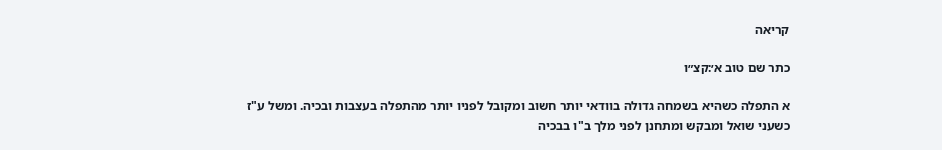קריאה

כתר שם טוב א׳:קצ״ו

א התפלה כשהיא בשמחה גדולה בוודאי יותר חשוב ומקובל לפניו יותר מהתפלה בעצבות ובכיה. ומשל ע"ז כשעני שואל ומבקש ומתחנן לפני מלך ב"ו בבכיה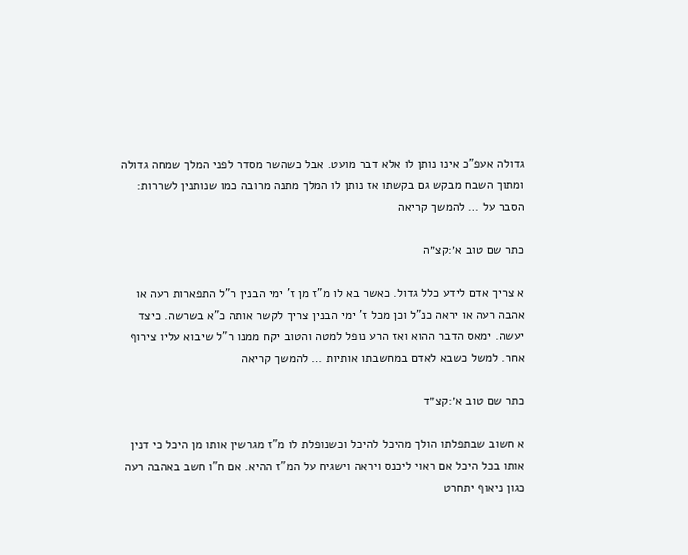גדולה אעפ"כ אינו נותן לו אלא דבר מועט. אבל כשהשר מסדר לפני המלך שמחה גדולה ומתוך השבח מבקש גם בקשתו אז נותן לו המלך מתנה מרובה כמו שנותנין לשררות: הסבר על … להמשך קריאה

כתר שם טוב א׳:קצ״ה

א צריך אדם לידע כלל גדול. כאשר בא לו מ"ז מן ז' ימי הבנין ר"ל התפארות רעה או אהבה רעה או יראה כנ"ל וכן מכל ז' ימי הבנין צריך לקשר אותה כ"א בשרשה. כיצד יעשה. ימאס הדבר ההוא ואז הרע נופל למטה והטוב יקח ממנו ר"ל שיבוא עליו צירוף אחר. למשל כשבא לאדם במחשבתו אותיות … להמשך קריאה

כתר שם טוב א׳:קצ״ד

א חשוב שבתפלתו הולך מהיכל להיכל וכשנופלת לו מ"ז מגרשין אותו מן היכל כי דנין אותו בכל היכל אם ראוי ליכנס ויראה וישגיח על המ"ז ההיא. אם ח"ו חשב באהבה רעה כגון ניאוף יתחרט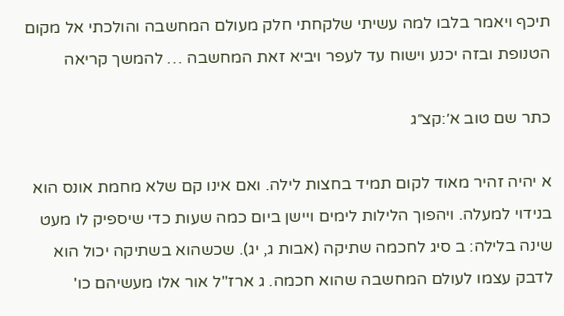תיכף ויאמר בלבו למה עשיתי שלקחתי חלק מעולם המחשבה והולכתי אל מקום הטנופת ובזה יכנע וישוח עד לעפר ויביא זאת המחשבה … להמשך קריאה

כתר שם טוב א׳:קצ״ג

א יהיה זהיר מאוד לקום תמיד בחצות לילה. ואם אינו קם שלא מחמת אונס הוא בנידוי למעלה. ויהפוך הלילות לימים ויישן ביום כמה שעות כדי שיספיק לו מעט שינה בלילה: ב סיג לחכמה שתיקה (אבות ג, יג). שכשהוא בשתיקה יכול הוא לדבק עצמו לעולם המחשבה שהוא חכמה. ג ארז"ל אור אלו מעשיהם כו'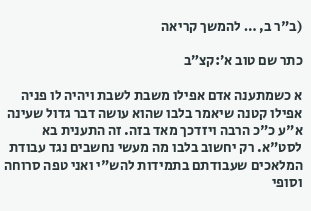(ב"ר ב, … להמשך קריאה

כתר שם טוב א׳:קצ״ב

א כשמתענה אדם אפילו משבת לשבת ויהיה לו פניה אפילו קטנה שיאמר בלבו שהוא עושה דבר גדול שעינה א"ע כ"כ הרבה ויזדכך מאד בזה. זה התענית בא לסט"א. רק יחשוב בלבו מה מעשי נחשבים נגד עבודת המלאכים שעבודתם בתמידות להש"י ואני טפה סרוחה וסופי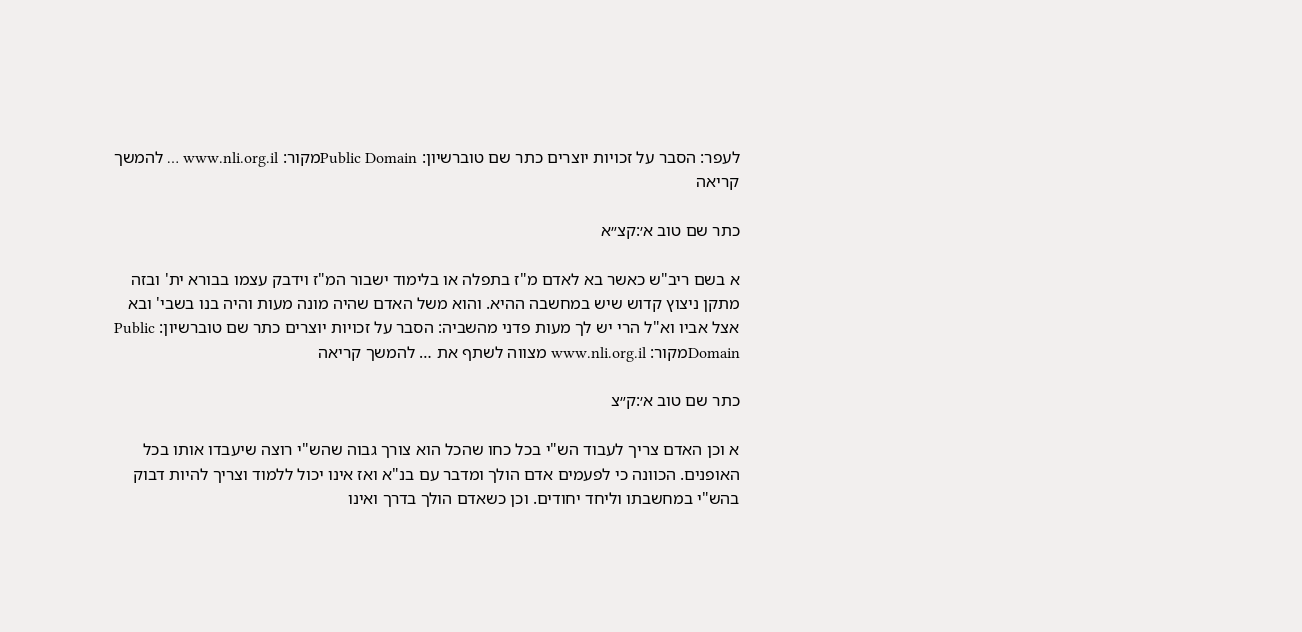לעפר: הסבר על זכויות יוצרים כתר שם טוברשיון: Public Domainמקור: www.nli.org.il … להמשך קריאה

כתר שם טוב א׳:קצ״א

א בשם ריב"ש כאשר בא לאדם מ"ז בתפלה או בלימוד ישבור המ"ז וידבק עצמו בבורא ית' ובזה מתקן ניצוץ קדוש שיש במחשבה ההיא. והוא משל האדם שהיה מונה מעות והיה בנו בשבי' ובא אצל אביו וא"ל הרי יש לך מעות פדני מהשביה: הסבר על זכויות יוצרים כתר שם טוברשיון: Public Domainמקור: www.nli.org.il מצווה לשתף את … להמשך קריאה

כתר שם טוב א׳:ק״צ

א וכן האדם צריך לעבוד הש"י בכל כחו שהכל הוא צורך גבוה שהש"י רוצה שיעבדו אותו בכל האופנים. הכוונה כי לפעמים אדם הולך ומדבר עם בנ"א ואז אינו יכול ללמוד וצריך להיות דבוק בהש"י במחשבתו וליחד יחודים. וכן כשאדם הולך בדרך ואינו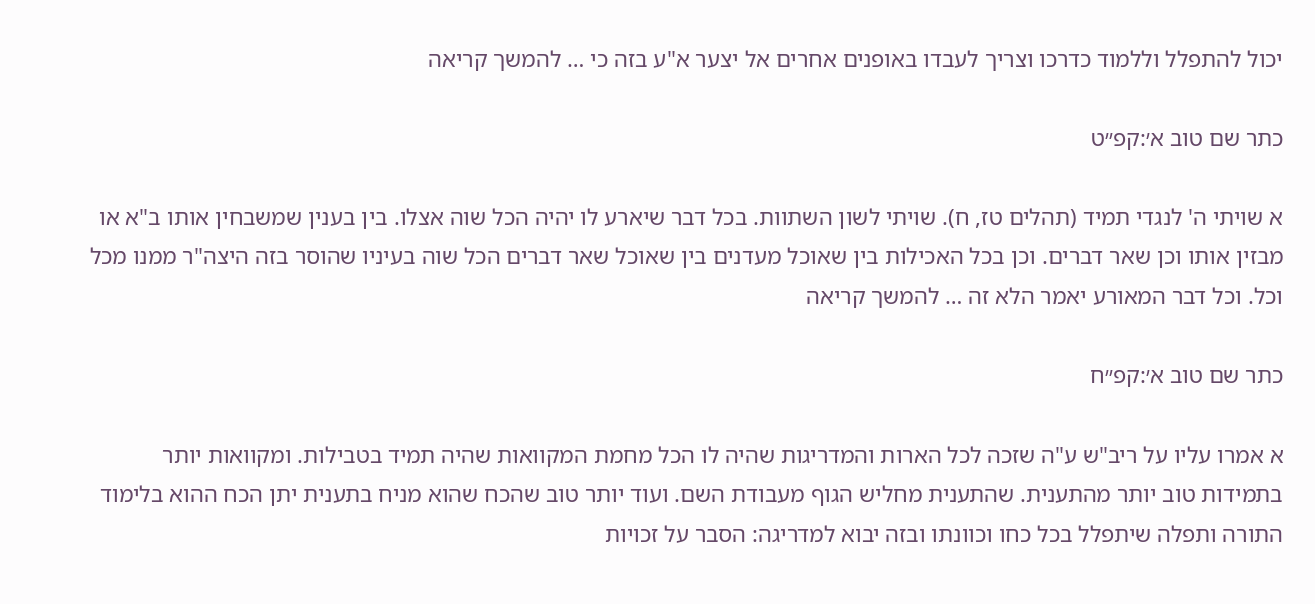יכול להתפלל וללמוד כדרכו וצריך לעבדו באופנים אחרים אל יצער א"ע בזה כי … להמשך קריאה

כתר שם טוב א׳:קפ״ט

א שויתי ה' לנגדי תמיד (תהלים טז, ח). שויתי לשון השתוות. בכל דבר שיארע לו יהיה הכל שוה אצלו. בין בענין שמשבחין אותו ב"א או מבזין אותו וכן שאר דברים. וכן בכל האכילות בין שאוכל מעדנים בין שאוכל שאר דברים הכל שוה בעיניו שהוסר בזה היצה"ר ממנו מכל וכל. וכל דבר המאורע יאמר הלא זה … להמשך קריאה

כתר שם טוב א׳:קפ״ח

א אמרו עליו על ריב"ש ע"ה שזכה לכל הארות והמדריגות שהיה לו הכל מחמת המקוואות שהיה תמיד בטבילות. ומקוואות יותר בתמידות טוב יותר מהתענית. שהתענית מחליש הגוף מעבודת השם. ועוד יותר טוב שהכח שהוא מניח בתענית יתן הכח ההוא בלימוד התורה ותפלה שיתפלל בכל כחו וכוונתו ובזה יבוא למדריגה: הסבר על זכויות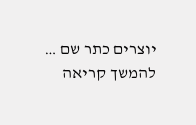יוצרים כתר שם … להמשך קריאה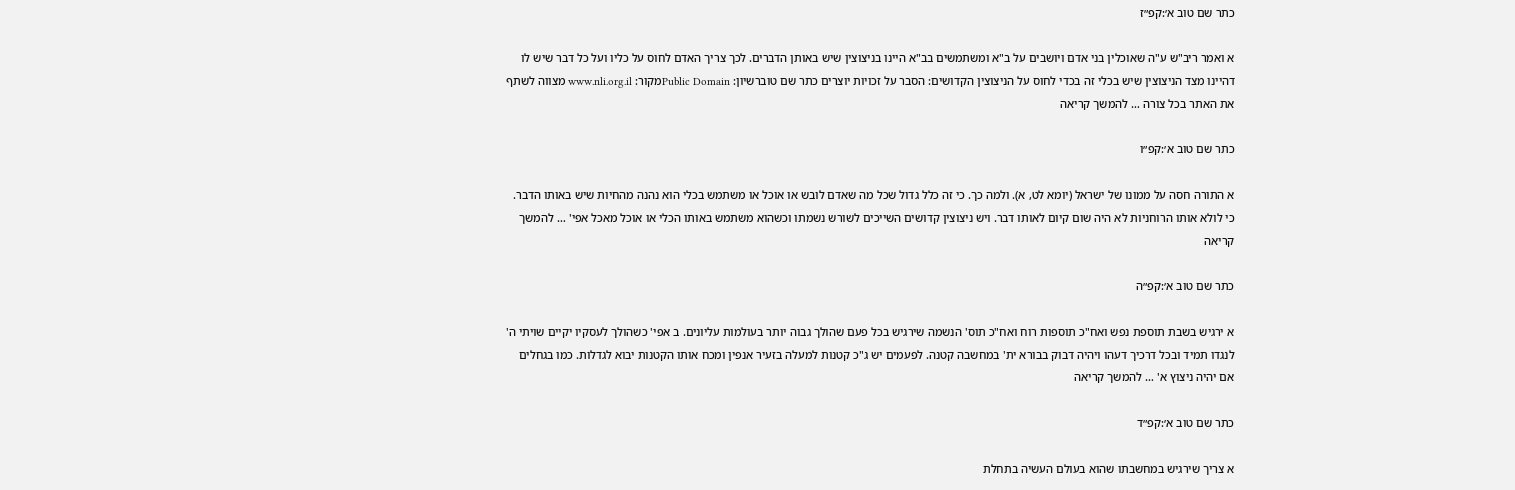כתר שם טוב א׳:קפ״ז

א ואמר ריב"ש ע"ה שאוכלין בני אדם ויושבים על ב"א ומשתמשים בב"א היינו בניצוצין שיש באותן הדברים. לכך צריך האדם לחוס על כליו ועל כל דבר שיש לו דהיינו מצד הניצוצין שיש בכלי זה בכדי לחוס על הניצוצין הקדושים: הסבר על זכויות יוצרים כתר שם טוברשיון: Public Domainמקור: www.nli.org.il מצווה לשתף את האתר בכל צורה … להמשך קריאה

כתר שם טוב א׳:קפ״ו

א התורה חסה על ממונו של ישראל (יומא לט, א). ולמה כך. כי זה כלל גדול שכל מה שאדם לובש או אוכל או משתמש בכלי הוא נהנה מהחיות שיש באותו הדבר. כי לולא אותו הרוחניות לא היה שום קיום לאותו דבר. ויש ניצוצין קדושים השייכים לשורש נשמתו וכשהוא משתמש באותו הכלי או אוכל מאכל אפי' … להמשך קריאה

כתר שם טוב א׳:קפ״ה

א ירגיש בשבת תוספת נפש ואח"כ תוספות רוח ואח"כ תוס' הנשמה שירגיש בכל פעם שהולך גבוה יותר בעולמות עליונים. ב אפי' כשהולך לעסקיו יקיים שויתי ה' לנגדו תמיד ובכל דרכיך דעהו ויהיה דבוק בבורא ית' במחשבה קטנה. לפעמים יש ג"כ קטנות למעלה בזעיר אנפין ומכח אותו הקטנות יבוא לגדלות. כמו בגחלים אם יהיה ניצוץ א' … להמשך קריאה

כתר שם טוב א׳:קפ״ד

א צריך שירגיש במחשבתו שהוא בעולם העשיה בתחלת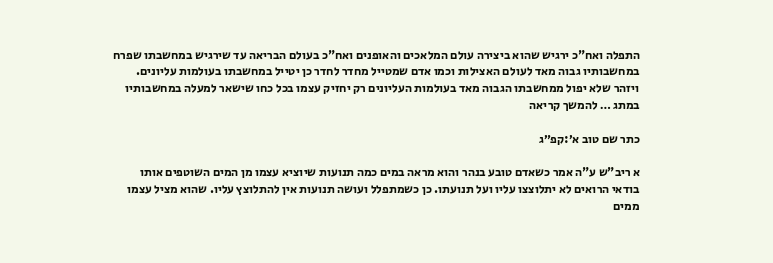התפלה ואח"כ ירגיש שהוא ביצירה עולם המלאכים והאופנים ואח"כ בעולם הבריאה עד שירגיש במחשבתו שפרח במחשבותיו גבוה מאד לעולם האצילות וכמו אדם שמטייל מחדר לחדר כן יטייל במחשבתו בעולמות עליונים. ויזהר שלא יפול ממחשבתו הגבוה מאד בעולמות העליונים רק יחזיק עצמו בכל כחו שישאר למעלה במחשבותיו במתג … להמשך קריאה

כתר שם טוב א׳:קפ״ג

א ריב"ש ע"ה אמר כשאדם טובע בנהר והוא מראה במים כמה תנועות שיוציא עצמו מן המים השוטפים אותו בודאי הרואים לא יתלוצצו עליו ועל תנועתו. כן כשמתפלל ועושה תנועות אין להתלוצץ עליו. שהוא מציל עצמו ממים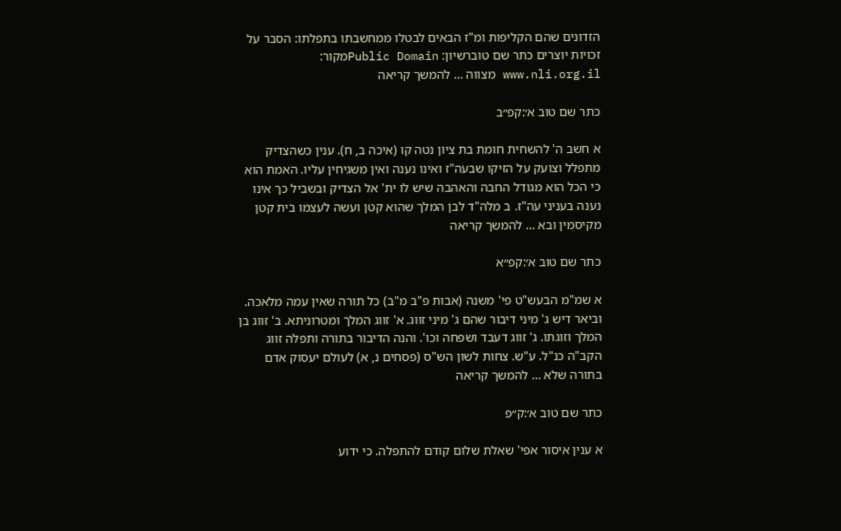הזדונים שהם הקליפות ומ"ז הבאים לבטלו ממחשבתו בתפלתו: הסבר על זכויות יוצרים כתר שם טוברשיון: Public Domainמקור: www.nli.org.il מצווה … להמשך קריאה

כתר שם טוב א׳:קפ״ב

א חשב ה' להשחית חומת בת ציון נטה קו (איכה ב, ח). ענין כשהצדיק מתפלל וצועק על הזיקו שבעה"ז ואינו נענה ואין משגיחין עליו. האמת הוא כי הכל הוא מגודל החבה והאהבה שיש לו ית' אל הצדיק ובשביל כך אינו נענה בעניני עה"ז. ב מלה"ד לבן המלך שהוא קטן ועשה לעצמו בית קטן מקיסמין ובא … להמשך קריאה

כתר שם טוב א׳:קפ״א

א שמ"מ הבעש"ט פי' משנה (אבות פ"ב מ"ב) כל תורה שאין עמה מלאכה. וביאר דיש ג' מיני דיבור שהם ג' מיני זווג. א' זווג המלך ומטרוניתא. ב' זווג בן המלך וזוגתו. ג' זווג דעבד ושפחה וכו'. והנה הדיבור בתורה ותפלה זווג הקב"ה כנ"ל. ע"ש. צחות לשון הש"ס (פסחים נ, א) לעולם יעסוק אדם בתורה שלא … להמשך קריאה

כתר שם טוב א׳:ק״פ

א ענין איסור אפי' שאלת שלום קודם להתפלה. כי ידוע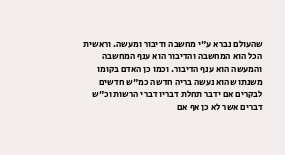שהעולם נברא ע"י מחשבה ודיבור ומעשה. וראשית הכל הוא המחשבה והדיבור הוא ענף המחשבה והמעשה הוא ענף הדיבור. וכמו כן האדם בקומו משנתו שהוא נעשה בריה חדשה כמ"ש חדשים לבקרים אם ידבר תחלת דבריו דברי הרשות וכ"ש דברים אשר לא כן אף אם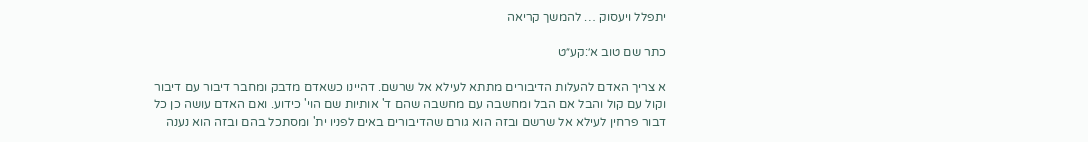יתפלל ויעסוק … להמשך קריאה

כתר שם טוב א׳:קע״ט

א צריך האדם להעלות הדיבורים מתתא לעילא אל שרשם. דהיינו כשאדם מדבק ומחבר דיבור עם דיבור וקול עם קול והבל אם הבל ומחשבה עם מחשבה שהם ד' אותיות שם הוי' כידוע. ואם האדם עושה כן כל דבור פרחין לעילא אל שרשם ובזה הוא גורם שהדיבורים באים לפניו ית' ומסתכל בהם ובזה הוא נענה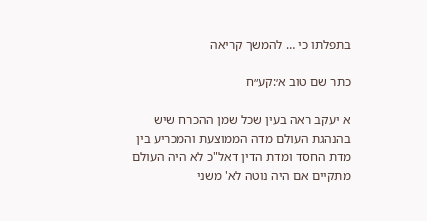בתפלתו כי … להמשך קריאה

כתר שם טוב א׳:קע״ח

א יעקב ראה בעין שכל שמן ההכרח שיש בהנהגת העולם מדה הממוצעת והמכריע בין מדת החסד ומדת הדין דאל"כ לא היה העולם מתקיים אם היה נוטה לא' משני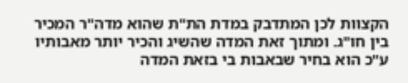הקצוות לכן המתדבק במדת הת"ת שהוא מדה"ר המכיר בין חו"ג. ומתוך זאת המדה שהשיג והכיר יותר מאבותיו ע"כ הוא בחיר שבאבות בי בזאת המדה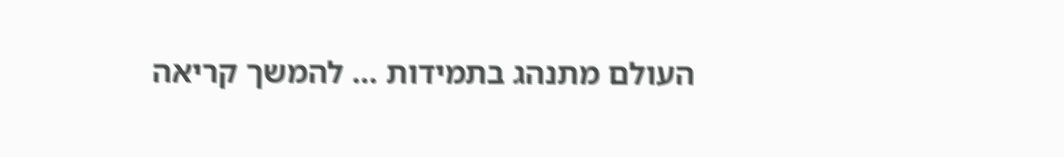העולם מתנהג בתמידות … להמשך קריאה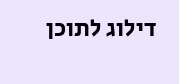דילוג לתוכן